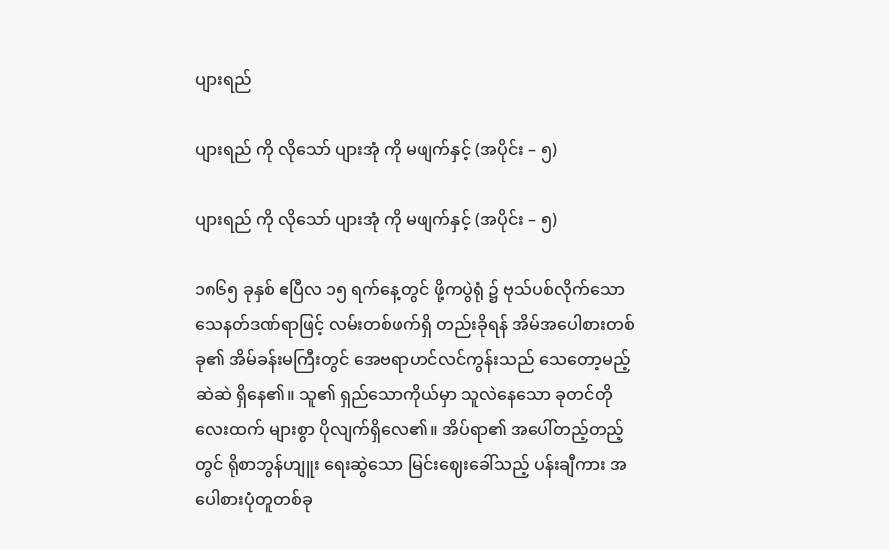ပျားရည်

ပျားရည် ကို လိုသော် ပျားအုံ ကို မဖျက်နှင့် (အပိုင်း – ၅)

ပျားရည် ကို လိုသော် ပျားအုံ ကို မဖျက်နှင့် (အပိုင်း – ၅)

၁၈၆၅ ခုနှစ် ဧပြီလ ၁၅ ရက်နေ့တွင် ဖို့ကပွဲရုံ ၌ ဗုသ်ပစ်လိုက်သော သေနတ်ဒဏ်ရာဖြင့် လမ်းတစ်ဖက်ရှိ တည်းခိုရန် အိမ်အပေါစားတစ်ခု၏ အိမ်ခန်းမကြီးတွင် အေဗရာဟင်လင်ကွန်းသည် သေတော့မည့်ဆဲဆဲ ရှိနေ၏။ သူ၏ ရှည်သောကိုယ်မှာ သူလဲနေသော ခုတင်တိုလေးထက် များစွာ ပိုလျက်ရှိလေ၏။ အိပ်ရာ၏ အပေါ်တည့်တည့်တွင် ရိုစာဘွန်ဟျူး ရေးဆွဲသော မြင်းဈေးခေါ်သည့် ပန်းချီကား အပေါစားပုံတူတစ်ခု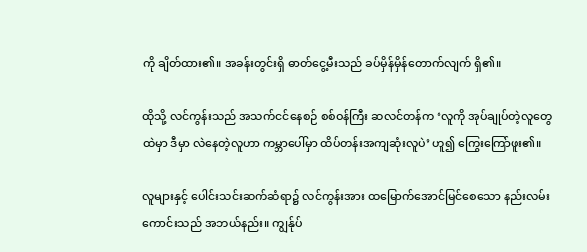ကို ချိတ်ထား၏။ အခန်းတွင်းရှိ ဓာတ်ငွေ့မီးသည် ခပ်မှိန်မှိန်တောက်လျက် ရှိ၏။

ထိုသို့ လင်ကွန်းသည် အသက်ငင်နေစဉ် စစ်ဝန်ကြီး ဆလင်တန်က ‘လူကို အုပ်ချုပ်တဲ့လူတွေထဲမှာ ဒီမှာ လဲနေတဲ့လူဟာ ကမ္ဘာပေါ်မှာ ထိပ်တန်းအကျဆုံးလူပဲ’ ဟူ၍ ကြွေးကြော်ဖူး၏။

လူများနှင့် ပေါင်းသင်းဆက်ဆံရာ၌ လင်ကွန်းအား ထမြောက်အောင်မြင်စေသော နည်းလမ်းကောင်းသည် အဘယ်နည်း။ ကျွန်ုပ်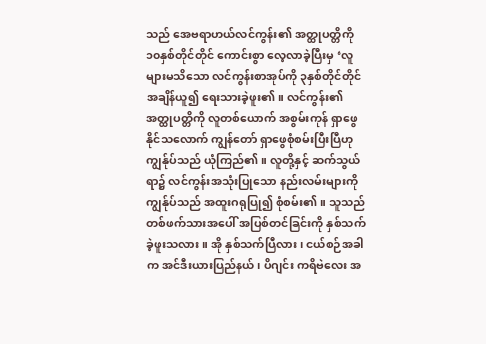သည် အေဗရာဟယ်လင်ကွန်း၏ အတ္ထုပတ္တိကို ၁၀နှစ်တိုင်တိုင် ကောင်းစွာ လေ့လာခဲ့ပြီးမှ ‘လူများမသိသော လင်ကွန်းစာအုပ်ကို ၃နှစ်တိုင်တိုင် အချိန်ယူ၍ ရေးသားခဲ့ဖူး၏။ လင်ကွန်း၏အတ္ထုပတ္တိကို လူတစ်ယောက် အစွမ်းကုန် ရှာဖွေနိုင်သလောက် ကျွန်တော် ရှာဖွေစုံစမ်းပြီးပြီဟု ကျွန်ုပ်သည် ယုံကြည်၏။ လူတို့နှင့် ဆက်သွယ်ရာ၌ လင်ကွန်းအသုံးပြုသော နည်းလမ်းများကို ကျွန်ုပ်သည် အထူးဂရုပြု၍ စုံစမ်း၏။ သူသည် တစ်ဖက်သားအပေါ် အပြစ်တင်ခြင်းကို နှစ်သက်ခဲ့ဖူးသလား။ အို နှစ်သက်ပြီလား၊ ငယ်စဉ်အခါက အင်ဒီးယားပြည်နယ်၊ ပိဂျင်း ကရိဗဲလေး အ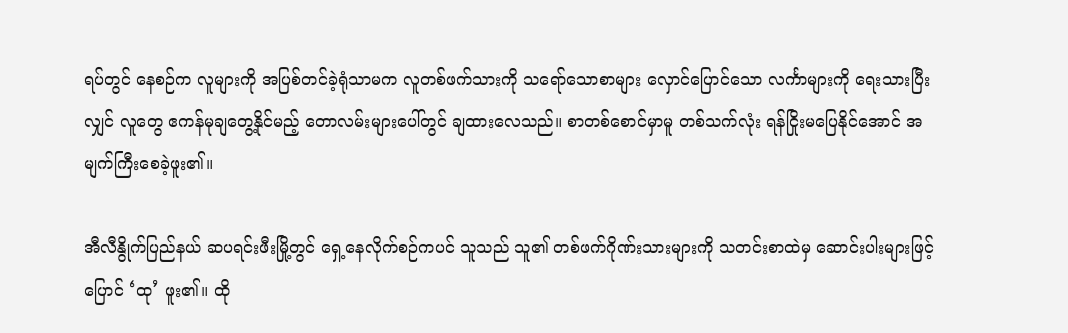ရပ်တွင် နေစဉ်က လူများကို အပြစ်တင်ခဲ့ရုံသာမက လူတစ်ဖက်သားကို သရော်သောစာများ လှောင်ပြောင်သော လင်္ကာများကို ရေးသားပြီးလျှင် လူတွေ ဧကန်မုချတွေ့နိုင်မည့် တောလမ်းများပေါ်တွင် ချထားလေသည်။ စာတစ်စောင်မှာမူ တစ်သက်လုံး ရန်ငြိုးမပြေနိုင်အောင် အမျက်ကြီးစေခဲ့ဖူး၏။

အီလီနွိုက်ပြည်နယ် ဆပရင်းဖီးမြို့တွင် ရှေ့နေလိုက်စဉ်ကပင် သူသည် သူ၏ တစ်ဖက်ဂိုဏ်းသားများကို သတင်းစာထဲမှ ဆောင်းပါးများဖြင့် ပြောင် ‘ထု’ ဖူး၏။ ထို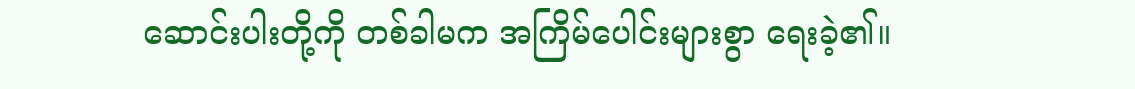ဆောင်းပါးတို့ကို တစ်ခါမက အကြိမ်ပေါင်းများစွာ ရေးခဲ့၏။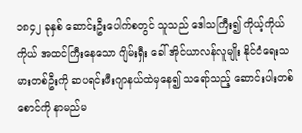၁၈၄၂ ခုနှစ် ဆောင်းဦးပေါက်စတွင် သူသည် ဒေါသကြီး၍ ကိုယ့်ကိုယ်ကိုယ် အထင်ကြီးနေသော ဂျိမ်းရှီး ခေါ် အိုင်ယာလန်လူမျိုး နိုင်ငံရေးသမားတစ်ဦးကို ဆပရင်းဖီးဂျာနယ်ထဲမှနေ၍ သရော်သည့် ဆောင်းပါးတစ်စောင်ကို နာမည်မ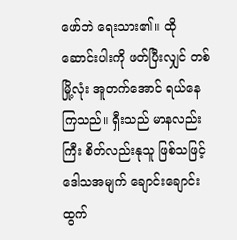ဖော်ဘဲ ရေးသား၏။ ထိုဆောင်းပါးကို ဖတ်ပြီးလျှင် တစ်မြို့လုံး အူတက်အောင် ရယ်နေကြသည်။ ရှီးသည် မာနလည်းကြီး စိတ်လည်းနုသူ ဖြစ်သဖြင့် ဒေါသအမျက် ချောင်းချောင်းထွက်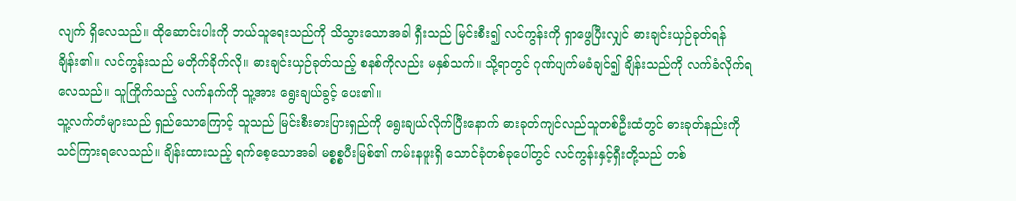လျက် ရှိလေသည်။ ထိုဆောင်းပါးကို ဘယ်သူရေးသည်ကို သိသွားသောအခါ ရှီးသည် မြင်းစီး၍ လင်ကွန်းကို ရှာဖွေပြီးလျှင် ဓားချင်းယှဉ်ခုတ်ရန် ချိန်း၏။ လင်ကွန်းသည် မတိုက်ခိုက်လို။ ဓားချင်းယှဉ်ခုတ်သည့် စနစ်ကိုလည်း မနှစ်သက်။ သို့ရာတွင် ဂုဏ်ပျက်မခံချင်၍ ချိန်းသည်ကို လက်ခံလိုက်ရလေသည်။ သူကြိုက်သည့် လက်နက်ကို သူ့အား ရွေးချယ်ခွင့် ပေး၏။
သူ့လက်တံများသည် ရှည်သောကြောင့် သူသည် မြင်းစီးဓားပြားရှည်ကို ရွေးချယ်လိုက်ပြီးနောက် ဓားခုတ်ကျင်လည်သူတစ်ဦးထံတွင် ဓားခုတ်နည်းကို သင်ကြားရလေသည်။ ချိန်းထားသည့် ရက်စေ့သောအခါ မစ္စစ္စပီးမြစ်၏ ကမ်းနဖူးရှိ သောင်ခုံတစ်ခုပေါ်တွင် လင်ကွန်းနှင့်ရှီးတို့သည် တစ်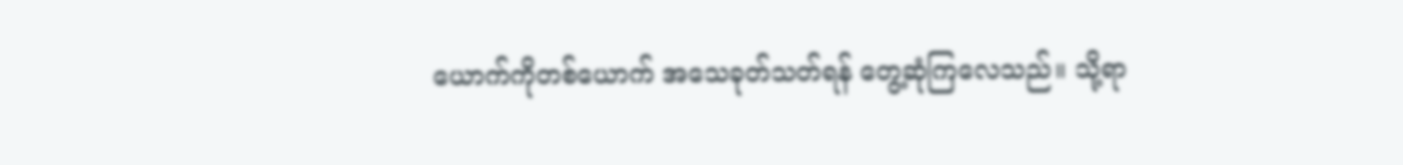ယောက်ကိုတစ်ယောက် အသေခုတ်သတ်ရန် တွေ့ဆုံကြလေသည်။ သို့ရာ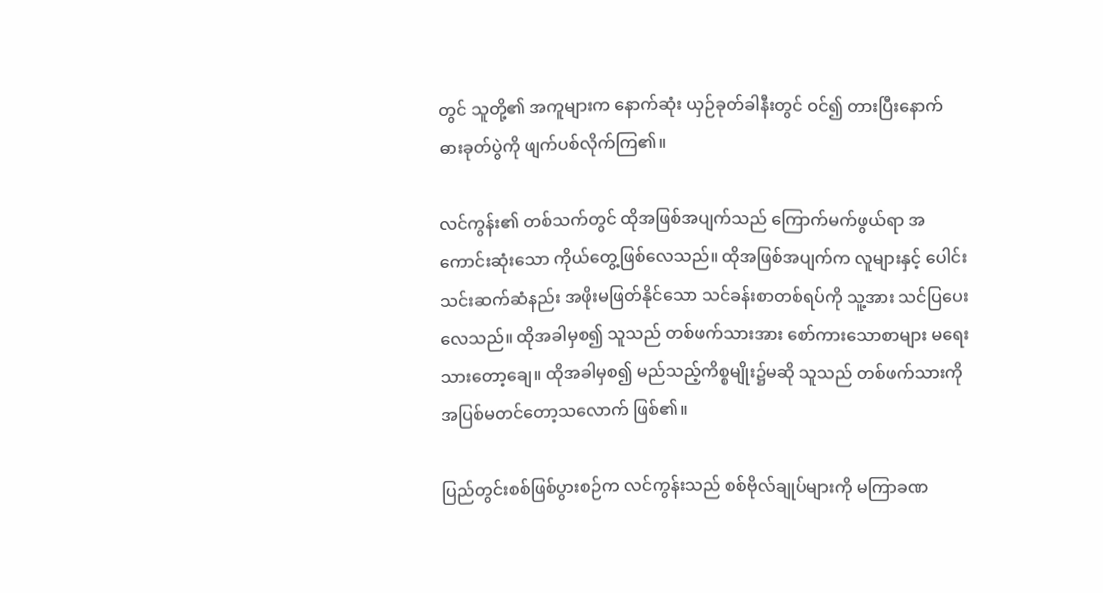တွင် သူတို့၏ အကူများက နောက်ဆုံး ယှဉ်ခုတ်ခါနီးတွင် ဝင်၍ တားပြီးနောက် ဓားခုတ်ပွဲကို ဖျက်ပစ်လိုက်ကြ၏။

လင်ကွန်း၏ တစ်သက်တွင် ထိုအဖြစ်အပျက်သည် ကြောက်မက်ဖွယ်ရာ အကောင်းဆုံးသော ကိုယ်တွေ့ဖြစ်လေသည်။ ထိုအဖြစ်အပျက်က လူများနှင့် ပေါင်းသင်းဆက်ဆံနည်း အဖိုးမဖြတ်နိုင်သော သင်ခန်းစာတစ်ရပ်ကို သူ့အား သင်ပြပေးလေသည်။ ထိုအခါမှစ၍ သူသည် တစ်ဖက်သားအား စော်ကားသောစာများ မရေးသားတော့ချေ။ ထိုအခါမှစ၍ မည်သည့်ကိစ္စမျိုး၌မဆို သူသည် တစ်ဖက်သားကို အပြစ်မတင်တော့သလောက် ဖြစ်၏။

ပြည်တွင်းစစ်ဖြစ်ပွားစဉ်က လင်ကွန်းသည် စစ်ဗိုလ်ချုပ်များကို မကြာခဏ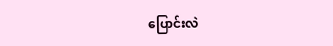ပြောင်းလဲ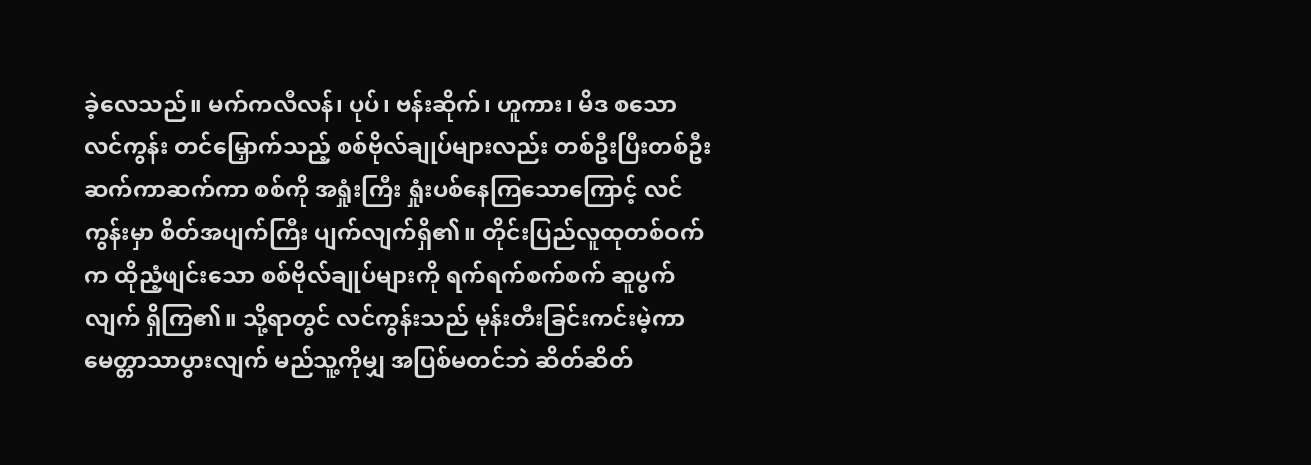ခဲ့လေသည်။ မက်ကလီလန်၊ ပုပ်၊ ဗန်းဆိုက်၊ ဟူကား၊ မိဒ စသော လင်ကွန်း တင်မြှောက်သည့် စစ်ဗိုလ်ချုပ်များလည်း တစ်ဦးပြီးတစ်ဦး ဆက်ကာဆက်ကာ စစ်ကို အရှုံးကြီး ရှုံးပစ်နေကြသောကြောင့် လင်ကွန်းမှာ စိတ်အပျက်ကြီး ပျက်လျက်ရှိ၏။ တိုင်းပြည်လူထုတစ်ဝက်က ထိုညံ့ဖျင်းသော စစ်ဗိုလ်ချုပ်များကို ရက်ရက်စက်စက် ဆူပွက်လျက် ရှိကြ၏။ သို့ရာတွင် လင်ကွန်းသည် မုန်းတီးခြင်းကင်းမဲ့ကာ မေတ္တာသာပွားလျက် မည်သူ့ကိုမျှ အပြစ်မတင်ဘဲ ဆိတ်ဆိတ်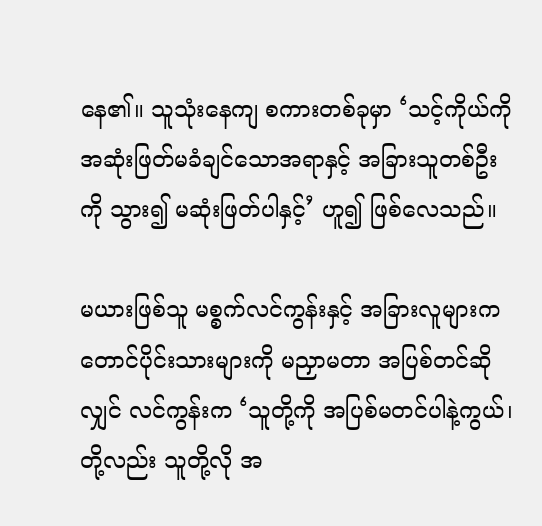နေ၏။ သူသုံးနေကျ စကားတစ်ခုမှာ ‘သင့်ကိုယ်ကို အဆုံးဖြတ်မခံချင်သောအရာနှင့် အခြားသူတစ်ဦးကို သွား၍ မဆုံးဖြတ်ပါနှင့်’ ဟူ၍ ဖြစ်လေသည်။

မယားဖြစ်သူ မစ္စက်လင်ကွန်းနှင့် အခြားလူများက တောင်ပိုင်းသားများကို မညှာမတာ အပြစ်တင်ဆိုလျှင် လင်ကွန်းက ‘သူတို့ကို အပြစ်မတင်ပါနဲ့ကွယ်၊ တို့လည်း သူတို့လို အ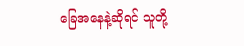ခြေအနေနဲ့ဆိုရင် သူတို့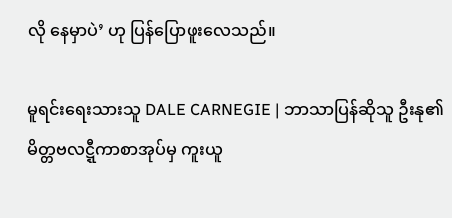လို နေမှာပဲ’ ဟု ပြန်ပြောဖူးလေသည်။

မူရင်းရေးသားသူ DALE CARNEGIE | ဘာသာပြန်ဆိုသူ ဦးနု၏ မိတ္တဗလဋ္ဋီကာစာအုပ်မှ ကူးယူ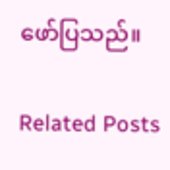ဖော်ပြသည်။

Related Posts